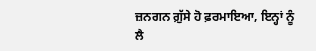ਜ਼ਨਗਨ ਗ਼ੁੱਸੇ ਹੋ ਫ਼ਰਮਾਇਆ, ਇਨ੍ਹਾਂ ਨੂੰ ਲੈ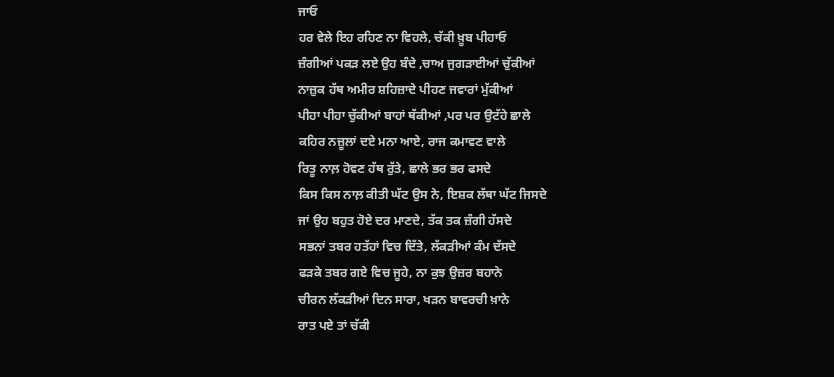ਜਾਓ
ਹਰ ਵੇਲੇ ਇਹ ਰਹਿਣ ਨਾ ਵਿਹਲੇ, ਚੱਕੀ ਖ਼ੂਬ ਪੀਹਾਓ
ਜ਼ੰਗੀਆਂ ਪਕੜ ਲਏ ਉਹ ਬੰਦੇ ,ਚਾਅ ਜੁਗੜਾਈਆਂ ਚੁੱਕੀਆਂ
ਨਾਜ਼ੁਕ ਹੱਥ ਅਮੀਰ ਸ਼ਹਿਜ਼ਾਦੇ ਪੀਹਣ ਜਵਾਰਾਂ ਮੁੱਕੀਆਂ
ਪੀਹਾ ਪੀਹਾ ਚੁੱਕੀਆਂ ਬਾਹਾਂ ਥੱਕੀਆਂ ,ਪਰ ਪਰ ਉਟੱਹੇ ਛਾਲੇ
ਕਹਿਰ ਨਜ਼ੂਲਾਂ ਦਏ ਮਨਾ ਆਏ, ਰਾਜ ਕਮਾਵਣ ਵਾਲੇ
ਰਿਤੂ ਨਾਲ਼ ਹੋਵਣ ਹੱਥ ਰੁੱਤੇ, ਛਾਲੇ ਭਰ ਭਰ ਫਸਦੇ
ਕਿਸ ਕਿਸ ਨਾਲ਼ ਕੀਤੀ ਘੱਟ ਉਸ ਨੇ, ਇਸ਼ਕ ਲੱਥਾ ਘੱਟ ਜਿਸਦੇ
ਜਾਂ ਉਹ ਬਹੁਤ ਹੋਏ ਦਰ ਮਾਣਦੇ, ਤੱਕ ਤਕ ਜ਼ੰਗੀ ਹੱਸਦੇ
ਸਭਨਾਂ ਤਬਰ ਹਤੱਹਾਂ ਵਿਚ ਦਿੱਤੇ, ਲੱਕੜੀਆਂ ਕੰਮ ਦੱਸਦੇ
ਫੜਕੇ ਤਬਰ ਗਏ ਵਿਚ ਜੂਹੇ, ਨਾ ਕੁਝ ਉਜ਼ਰ ਬਹਾਨੇ
ਚੀਰਨ ਲੱਕੜੀਆਂ ਦਿਨ ਸਾਰਾ, ਖੜਨ ਬਾਵਰਚੀ ਖ਼ਾਨੇ
ਰਾਤ ਪਏ ਤਾਂ ਚੱਕੀ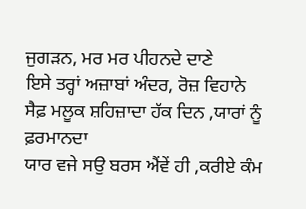ਜੁਗੜਨ, ਮਰ ਮਰ ਪੀਹਨਦੇ ਦਾਣੇ
ਇਸੇ ਤਰ੍ਹਾਂ ਅਜ਼ਾਬਾਂ ਅੰਦਰ, ਰੋਜ਼ ਵਿਹਾਨੇ
ਸੈਫ਼ ਮਲੂਕ ਸ਼ਹਿਜ਼ਾਦਾ ਹੱਕ ਦਿਨ ,ਯਾਰਾਂ ਨੂੰ ਫ਼ਰਮਾਨਦਾ
ਯਾਰ ਵਜੇ ਸਉ ਬਰਸ ਐਂਵੇਂ ਹੀ ,ਕਰੀਏ ਕੰਮ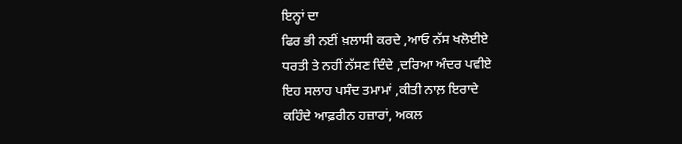ਇਨ੍ਹਾਂ ਦਾ
ਫਿਰ ਭੀ ਨਈਂ ਖ਼ਲਾਸੀ ਕਰਦੇ ,ਆਓ ਨੱਸ ਖਲੋਈਏ
ਧਰਤੀ ਤੇ ਨਹੀਂ ਨੱਸਣ ਦਿੰਦੇ ,ਦਰਿਆ ਅੰਦਰ ਪਵੀਏ
ਇਹ ਸਲਾਹ ਪਸੰਦ ਤਮਾਮਾਂ ,ਕੀਤੀ ਨਾਲ਼ ਇਰਾਦੇ
ਕਹਿੰਦੇ ਆਫ਼ਰੀਨ ਹਜ਼ਾਰਾਂ, ਅਕਲ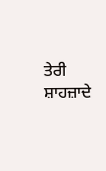ਤੇਰੀ ਸ਼ਾਹਜ਼ਾਦੇ